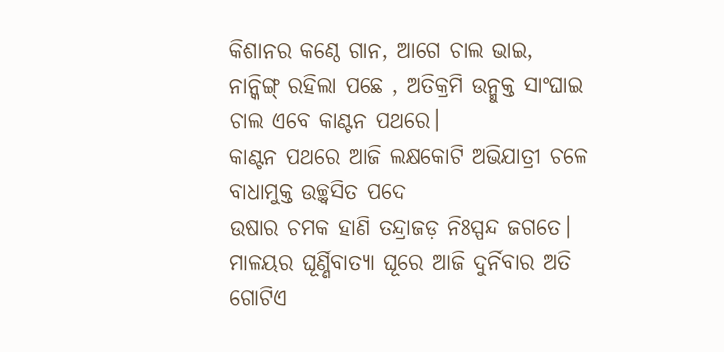କିଶାନର କଣ୍ଠେ ଗାନ, ଆଗେ ଚାଲ ଭାଇ,
ନାନ୍କିଙ୍ଗ୍ ରହିଲା ପଛେ , ଅତିକ୍ରମି ଉନ୍ମୁକ୍ତ ସାଂଘାଇ
ଚାଲ ଏବେ କାଣ୍ଟନ ପଥରେ।
କାଣ୍ଟନ ପଥରେ ଆଜି ଲକ୍ଷକୋଟି ଅଭିଯାତ୍ରୀ ଚଳେ
ବାଧାମୁକ୍ତ ଉଚ୍ଛ୍ବସିତ ପଦେ
ଉଷାର ଚମକ ହାଣି ତନ୍ଦ୍ରାଜଡ଼ ନିଃସ୍ପନ୍ଦ ଜଗତେ।
ମାଳୟର ଘୂର୍ଣ୍ଣିବାତ୍ୟା ଘୂରେ ଆଜି ଦୁର୍ନିବାର ଅତି
ଗୋଟିଏ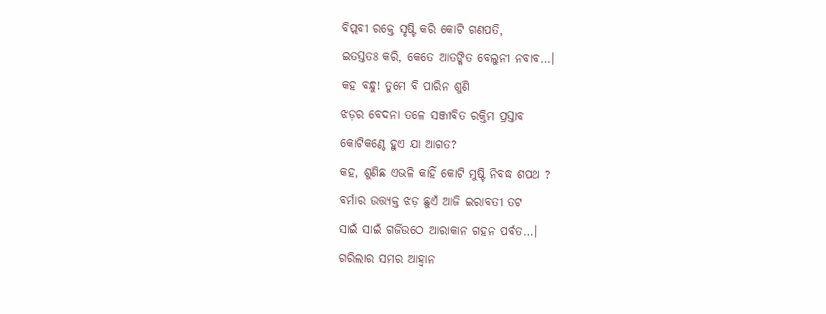ବିପ୍ଲବୀ ରକ୍ତେ ସୃଷ୍ଟି କରି କୋଟି ଗଣପତି,
ଇତସ୍ତତଃ କରି, କେତେ ଆତଙ୍କିତ ବେଲୁନୀ ନବାବ…।
କହ ବନ୍ଧୁ! ତୁମେ ବି ପାରିନ ଶୁଣି
ଝଡ଼ର ବେଦନା ତଳେ ସଞ୍ଜୀବିତ ରକ୍ତିମ ପ୍ରସ୍ତାବ
କୋଟିକଣ୍ଠେ ହୁଏ ଯା ଆଗତ?
କହ, ଶୁଣିଛ ଏଭଳି କାହିଁ କୋଟି ମୁଷ୍ଟି ନିବଦ୍ଧ ଶପଥ ?
ବର୍ମାର ଉତ୍ତ୍ୟକ୍ତ ଝଡ଼ ଛୁଏଁ ଆଜି ଇରାବତୀ ତଟ
ସାଇଁ ସାଇଁ ଗର୍ଜିଉଠେ ଆରାକାନ ଗହନ ପର୍ବତ…।
ଗରିଲାର ସମର ଆହ୍ବାନ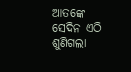ଆତଙ୍କେ ସେଦିନ ଏଠି ଶୁଣିଗଲା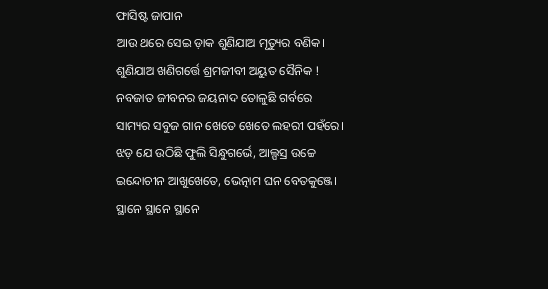ଫାସିଷ୍ଟ ଜାପାନ
ଆଉ ଥରେ ସେଇ ଡ଼ାକ ଶୁଣିଯାଅ ମୃତ୍ୟୁର ବଣିକ।
ଶୁଣିଯାଅ ଖଣିଗର୍ତ୍ତେ ଶ୍ରମଜୀବୀ ଅୟୁତ ସୈନିକ !
ନବଜାତ ଜୀବନର ଜୟନାଦ ତୋଳୁଛି ଗର୍ବରେ
ସାମ୍ୟର ସବୁଜ ଗାନ ଖେତେ ଖେତେ ଲହରୀ ପହଁରେ।
ଝଡ଼ ଯେ ଉଠିଛି ଫୁଲି ସିନ୍ଧୁଗର୍ଭେ, ଆଲ୍ପସ୍ର ଉଚ୍ଚେ
ଇନ୍ଦୋଚୀନ ଆଖୁଖେତେ, ଭେତ୍ନାମ ଘନ ବେତକୁଞ୍ଜେ।
ସ୍ଥାନେ ସ୍ଥାନେ ସ୍ଥାନେ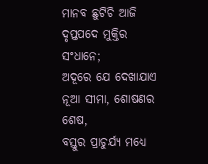ମାନବ ଛୁଟିଚି ଆଜି ଦୃପ୍ତପଦେ ମୁକ୍ତିର ସଂଧାନେ;
ଅଦୂରେ ଯେ ଦେଖାଯାଏ ନୂଆ ସୀମା, ଶୋଷଣର ଶେଷ,
ବସ୍ତୁର ପ୍ରାଚୁର୍ଯ୍ୟ ମଧ୍ୟେ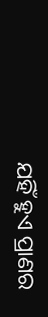ଯହିଁ ହୁଏ ପ୍ରାଣର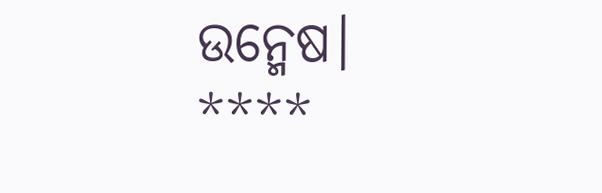ଉନ୍ମେଷ।
****